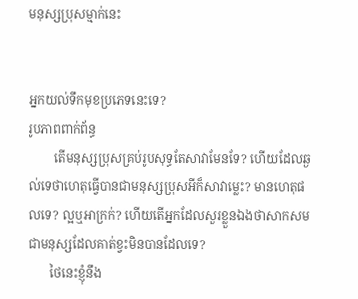មនុស្សប្រុសម្មាក់នេះ


អ្នកយល់ទឹកមុខប្រភេទនេះទេ?
រូបភាពពាក់ព័ន្ធ
        តើមនុស្សប្រុសគ្រប់រូបសុទ្ធតែសាវាមែនទែ? ហើយដែលឆ្ងល់ទេថាហេតុធ្វើបានជាមនុស្សប្រុសអីក៏សាវាម្លេះ? មានហេតុផលទេ? ល្អឬអាក្រក់? ហើយតើអ្នកដែលសួរខ្លួនឯងថាសាកសមជាមនុស្សដែលគាត់ខ្វះមិនបានដែលទេ?
       ថៃនេះខ្ញុំនឹង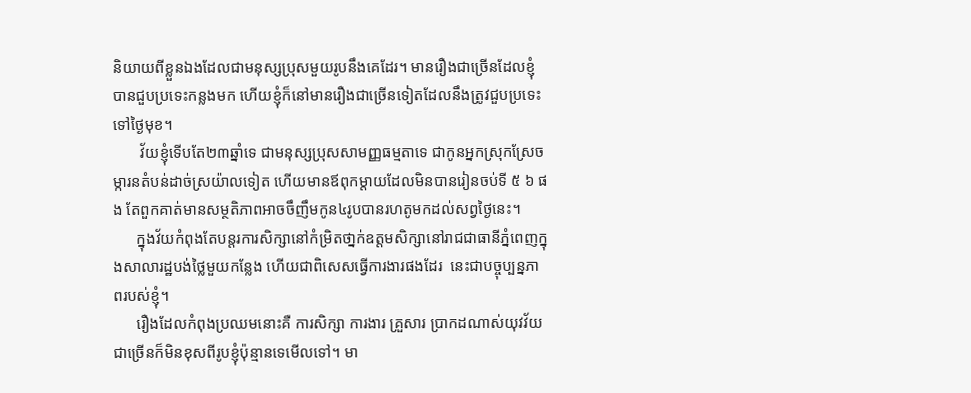និយាយពីខ្លួនឯងដែលជាមនុស្សប្រុសមួយរូបនឹងគេដែរ។ មានរឿងជាច្រើនដែលខ្ញុំបានជួបប្រទេះកន្លងមក ហើយខ្ញុំក៏នៅមានរឿងជាច្រើនទៀតដែលនឹងត្រូវជួបប្រទេះទៅថ្ងៃមុខ។
       វ័យខ្ញុំទើបតែ២៣ឆ្នាំទេ ជាមនុស្សប្រុសសាមញ្ញធម្មតាទេ ជាកូនអ្នកស្រុកស្រែចម្ការនតំបន់ដាច់ស្រយ៉ាលទៀត ហើយមានឪពុកម្តាយដែលមិនបានរៀនចប់ទី ៥ ៦ ផង តែពួកគាត់មានសម្ថតិភាពអាចចឹញឹមកូន៤រូបបានរហតូមកដល់សព្វថ្ងៃនេះ។
      ក្នុងវ័យកំពុងតែបន្តរការសិក្សានៅកំម្រិតថា្នក់ឧត្តមសិក្សានៅរាជជាធានីភ្នំពេញក្នុងសាលារដ្ឋបង់ថ្លៃមួយកន្លែង ហើយជាពិសេសធ្វើការងារផងដែរ  នេះជាបច្ចុប្បន្នភាពរបស់ខ្ញុំ។
      រឿងដែលកំពុងប្រឈមនោះគឺ ការសិក្សា ការងារ គ្រួសារ ប្រាកដណាស់យុវវ័យជាច្រើនក៏មិនខុសពីរូបខ្ញុំប៉ុន្មានទេមើលទៅ។ មា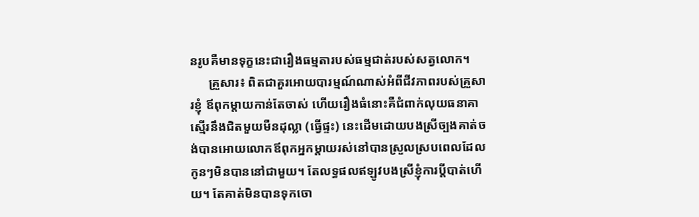នរូបគឺមានទុក្ខនេះជារឿងធម្មតារបស់ធម្មជាត់របស់សត្វលោក។
      គ្រួសារ៖ ពិតជាគួរអោយបារម្មណ៍ណាស់អំពីជីវភាពរបស់គ្រួសារខ្ញុំ ឪពុកម្តាយកាន់តែចាស់ ហើយរឿងធំនោះគឺជំពាក់លុយធនាគាស្មើរនឹងជិតមួយមឺនដុល្លា (ធ្វើផ្ទះ) នេះដើមដោយបងស្រីច្បងគាត់ចង់បានអោយលោកឪពុកអ្នកម្តាយរស់នៅបានស្រួលស្របពេលដែលកូនៗមិនបាននៅជាមួយ។ តែលទ្ធផលឥឡូវបងស្រីខ្ញុំការប្តីបាត់ហើយ។ តែគាត់មិនបានទុកចោ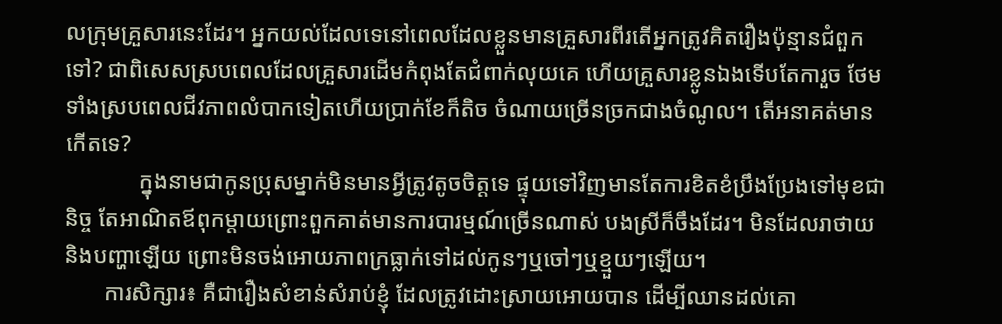លក្រុមគ្រួសារនេះដែរ។ អ្នកយល់ដែលទេនៅពេលដែលខ្លួនមានគ្រួសារពីរតើអ្នកត្រូវគិតរឿងប៉ុន្មានជំពួកទៅ? ជាពិសេសស្របពេលដែលគ្រួសារដើមកំពុងតែជំពាក់លុយគេ ហើយគ្រួសារខ្លូនឯងទើបតែការួច ថែមទាំងស្របពេលជីវភាពលំបាកទៀតហើយប្រាក់ខែក៏តិច ចំណាយច្រើនច្រកជាងចំណូល។ តើអនាគត់មានកើតទេ?
             ក្នុងនាមជាកូនប្រុសម្នាក់មិនមានអី្វត្រូវតូចចិត្តទេ ផ្ទុយទៅវិញមានតែការខិតខំប្រឹងប្រែងទៅមុខជានិច្ច តែអាណិតឪពុកម្តាយព្រោះពួកគាត់មានការបារម្មណ៍ច្រើនណាស់ បងស្រីក៏ចឹងដែរ។ មិនដែលរាថាយនិងបញ្ហាឡើយ ព្រោះមិនចង់អោយភាពក្រធ្លាក់ទៅដល់កូនៗឬចៅៗឬខ្មួយៗឡើយ។
       ការសិក្សារ៖ គឺជារឿងសំខាន់សំរាប់ខ្ញុំ ដែលត្រូវដោះស្រាយអោយបាន ដើម្បីឈានដល់គោ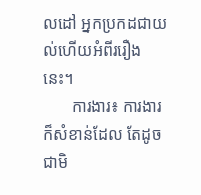លដៅ អ្នកប្រកដជាយល់ហើយអំពីររឿងនេះ។
       ការងារ៖ ការងារក៏សំខាន់ដែល តែដូចជាមិ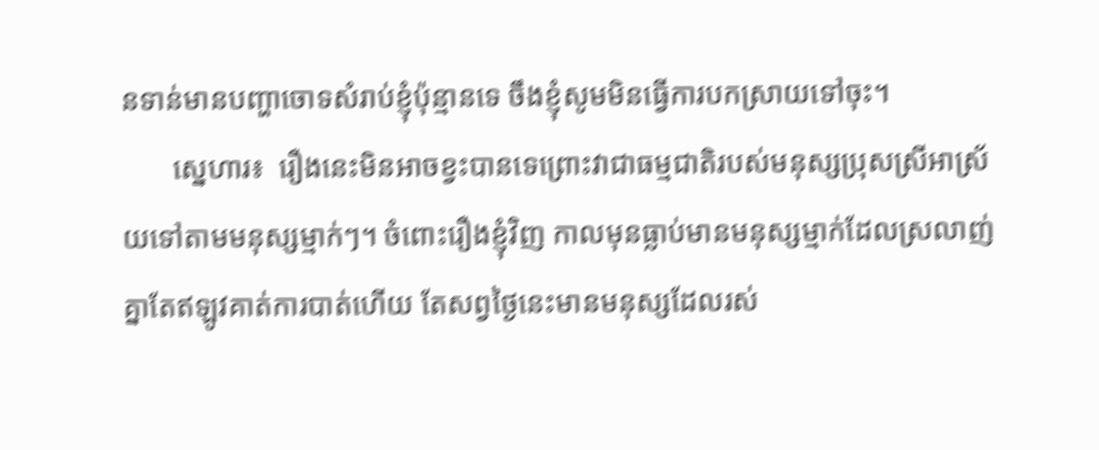នទាន់មានបញ្ហាចោទសំរាប់ខ្ញុំប៉ុន្មានទេ ចឹងខ្ញុំសូមមិនធ្វើការបកស្រាយទៅចុះ។
       ស្នេហារ៖  រឿងនេះមិនអាចខ្វះបានទេព្រោះវាជាធម្មជាតិរបស់មនុស្សប្រុសស្រីអាស្រ័យទៅតាមមនុស្សម្មាក់ៗ។ ចំពោះរឿងខ្ញុំវិញ កាលមុនធ្លាប់មានមនុស្សម្មាក់ដែលស្រលាញ់គ្នាតែឥឡូវគាត់ការបាត់ហើយ តែសព្វថ្ងៃនេះមានមនុស្សដែលរស់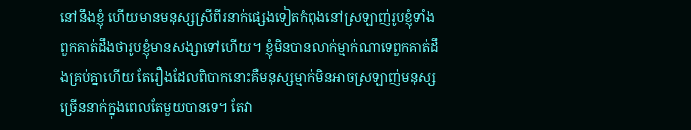នៅនឹងខ្ញុំ ហើយមានមនុស្សស្រីពីរនាក់ផ្សេងទៀតកំពុងនៅស្រឡាញ់រូបខ្ញុំទាំងពួកគាត់ដឹងថារូបខ្ញុំមានសង្សាទៅហើយ។ ខ្ញុំមិនបានលាក់ម្មាក់ណាទេពួកគាត់ដឹងគ្រប់គ្នាហើយ តែរឿងដែលពិបាកនោះគឺមនុស្សម្មាក់មិនអាចស្រឡាញ់មនុស្សច្រើននាក់ក្នុងពេលតែមួយបានទេ។ តែវា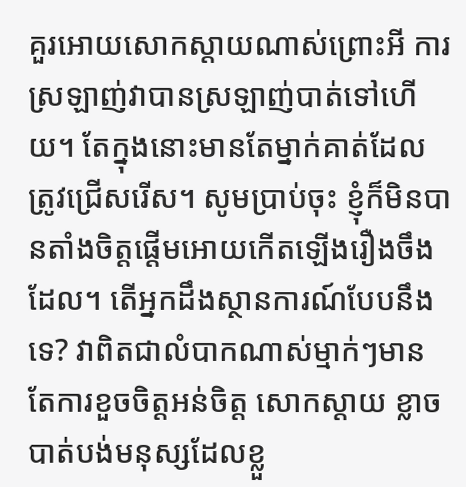គួរអោយសោកស្តាយណាស់ព្រោះអី ការស្រឡាញ់វាបានស្រឡាញ់បាត់ទៅហើយ។ តែក្នុងនោះមានតែម្នាក់គាត់ដែលត្រូវជ្រើសរើស។ សូមប្រាប់ចុះ ខ្ញុំក៏មិនបានតាំងចិត្តផើ្តមអោយកើតឡើងរឿងចឹងដែល។ តើអ្នកដឹងស្ថានការណ៍បែបនឹងទេ? វាពិតជាលំបាកណាស់ម្មាក់ៗមានតែការខួចចិត្តអន់ចិត្ត សោកស្តាយ ខ្លាចបាត់បង់មនុស្សដែលខ្លួ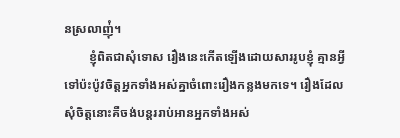នស្រលាញ់ុំ។
        ខ្ញុំពិតជាសុំទោស រឿងនេះកើតឡើងដោយសាររូបខ្ញុំ គ្មានអ្វីទៅប៉ះប៉ូវចិត្តអ្នកទាំងអស់គ្នាចំពោះរឿងកន្លងមកទេ។ រឿងដែលសុំចិត្តនោះគឺចង់បន្តររាប់អានអ្នកទាំងអស់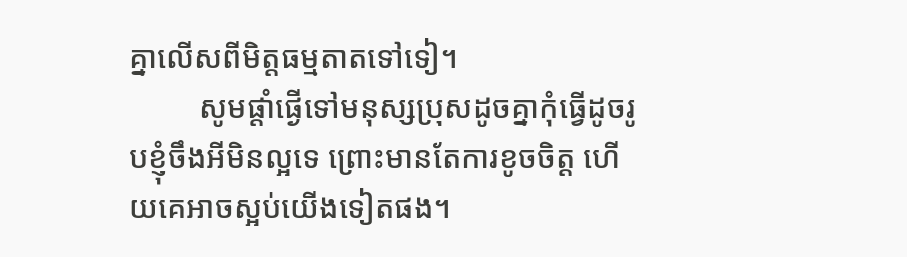គ្នាលើសពីមិត្តធម្មតាតទៅទៀ។
         សូមផ្តាំផ្ងើទៅមនុស្សប្រុសដូចគ្នាកុំធ្វើដូចរូបខ្ញុំចឹងអីមិនល្អទេ ព្រោះមានតែការខូចចិត្ត ហើយគេអាចស្អប់យើងទៀតផង។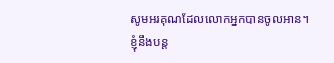សូមអរគុណដែលលោកអ្នកបានចូលអាន។ ខ្ញុំនឹងបន្ត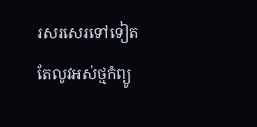រសរសេរទៅទៀតតែលូវអស់ថ្មកំព្យូ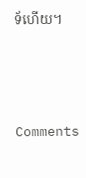ទ័ហើយ។




Comments